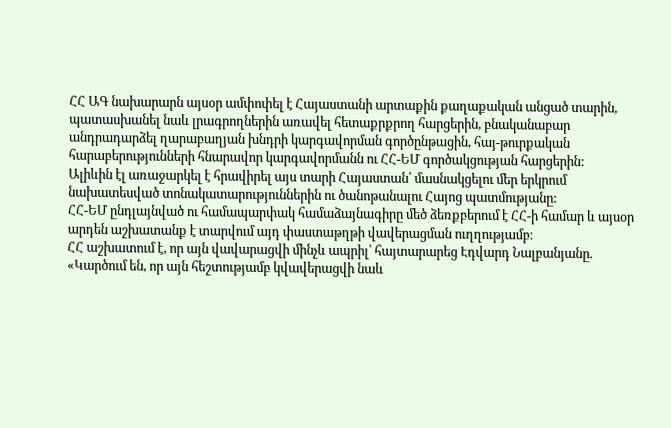ՀՀ ԱԳ նախարարն այսօր ամփոփել է Հայաստանի արտաքին քաղաքական անցած տարին, պատասխանել նաև լրագրողներին առավել հետաքրքրող հարցերին, բնականաբար անդրադարձել ղարաբաղյան խնդրի կարգավորման գործընթացին, հայ-թուրքական հարաբերությունների հնարավոր կարգավորմանն ու ՀՀ-ԵՄ գործակցության հարցերին:
Ալիևին էլ առաջարկել է հրավիրել այս տարի Հայաստան՝ մասնակցելու մեր երկրում նախատեսված տոնակատարություններին ու ծանոթանալու Հայոց պատմությանը:
ՀՀ-ԵՄ ընդլայնված ու համապարփակ համաձայնագիրը մեծ ձեռքբերում է ՀՀ-ի համար և այսօր արդեն աշխատանք է տարվում այդ փաստաթղթի վավերացման ուղղությամբ։
ՀՀ աշխատում է, որ այն վավարացվի մինչև ապրիլ՝ հայտարարեց Էդվարդ Նալբանյանը. «Կարծում են, որ այն հեշտությամբ կվավերացվի նաև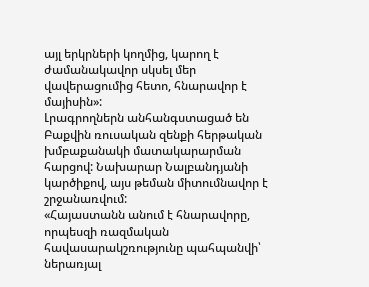այլ երկրների կողմից, կարող է ժամանակավոր սկսել մեր վավերացումից հետո, հնարավոր է մայիսին»:
Լրագրողներն անհանգստացած են Բաքվին ռուսական զենքի հերթական խմբաքանակի մատակարարման հարցով: Նախարար Նալբանդյանի կարծիքով, այս թեման միտումնավոր է շրջանառվում:
«Հայաստանն անում է հնարավորը, որպեսզի ռազմական հավասարակշռությունը պահպանվի՝ ներառյալ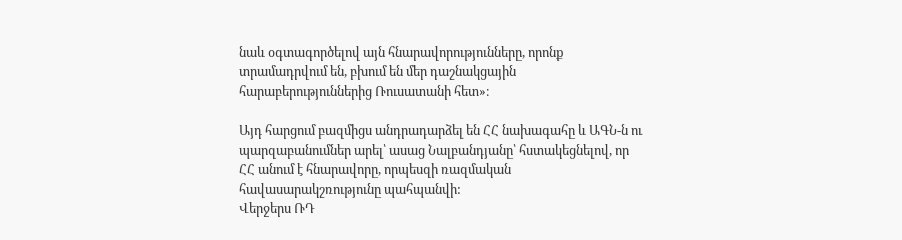նաև օգտագործելով այն հնարավորությունները, որոնք տրամադրվում են, բխում են մեր դաշնակցային հարաբերություններից Ռուսատանի հետ»։

Այդ հարցում բազմիցս անդրադարձել են ՀՀ նախագահը և ԱԳՆ-ն ու պարզաբանումներ արել՝ ասաց Նալբանդյանը՝ հստակեցնելով, որ ՀՀ անում է հնարավորը, որպեսզի ռազմական հավասարակշռությունը պահպանվի:
Վերջերս ՌԴ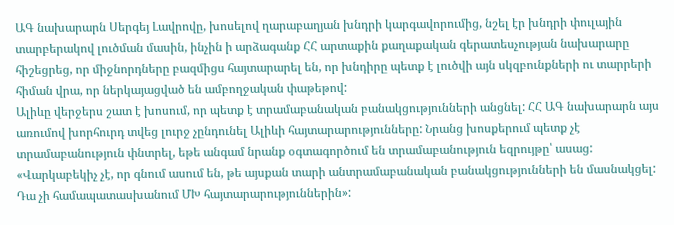ԱԳ նախարարն Սերգեյ Լավրովը, խոսելով ղարաբաղյան խնդրի կարգավորումից, նշել էր խնդրի փուլային տարբերակով լուծման մասին, ինչին ի արձագանք ՀՀ արտաքին քաղաքական գերատեսչության նախարարը հիշեցրեց, որ միջնորդները բազմիցս հայտարարել են, որ խնդիրը պետք է լուծվի այն սկզբունքների ու տարրերի հիման վրա, որ ներկայացված են ամբողջական փաթեթով:
Ալիևը վերջերս շատ է խոսում, որ պետք է տրամաբանական բանակցությունների անցնել: ՀՀ ԱԳ նախարարն այս առումով խորհուրդ տվեց լուրջ չընդունել Ալիևի հայտարարությունները: Նրանց խոսքերում պետք չէ տրամաբանություն փնտրել, եթե անգամ նրանք օգտագործում են տրամաբանություն եզրույթը՝ ասաց:
«Վարկաբեկիչ չէ, որ գնում ասում են, թե այսքան տարի անտրամաբանական բանակցությունների են մասնակցել: Դա չի համապատասխանում ՄԽ հայտարարություններին»: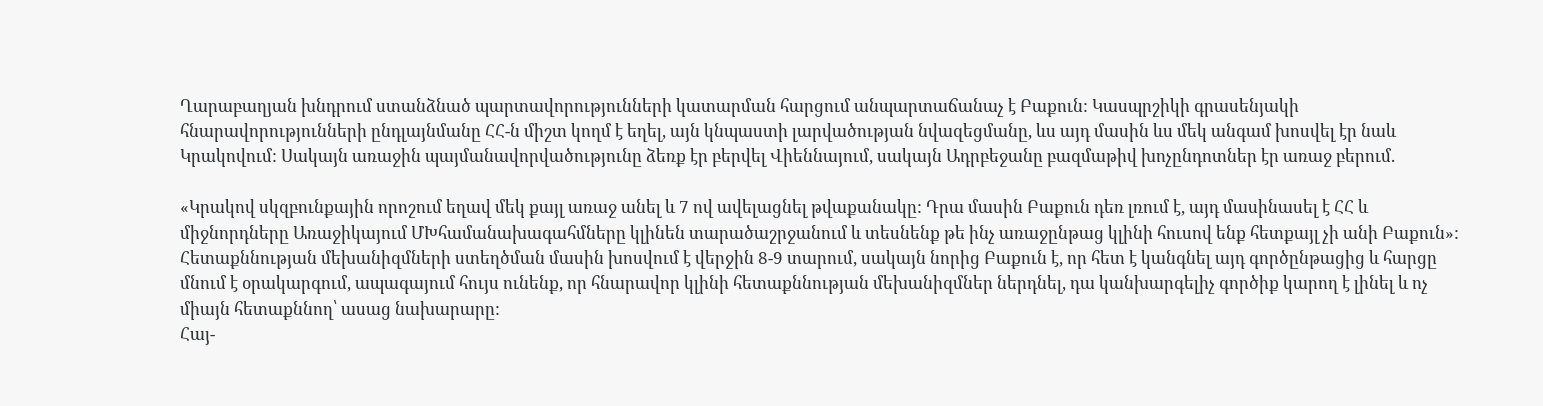Ղարաբաղյան խնդրում ստանձնած պարտավորությունների կատարման հարցում անպարտաճանաչ է Բաքուն: Կասպրշիկի գրասենյակի հնարավորությունների ընդլայնմանը ՀՀ-ն միշտ կողմ է եղել, այն կնպաստի լարվածության նվազեցմանը, ևս այդ մասին ևս մեկ անգամ խոսվել էր նաև Կրակովում: Սակայն առաջին պայմանավորվածությունը ձեռք էր բերվել Վիեննայում, սակայն Ադրբեջանը բազմաթիվ խոչընդոտներ էր առաջ բերում.

«Կրակով սկզբունքային որոշում եղավ մեկ քայլ առաջ անել և 7 ով ավելացնել թվաքանակը: Դրա մասին Բաքուն դեռ լռում է, այդ մասինասել է ՀՀ և միջնորդները Առաջիկայում ՄԽհամանախագահմները կլինեն տարածաշրջանում և տեսնենք թե ինչ առաջընթաց կլինի հուսով ենք հետքայլ չի անի Բաքուն»:
Հետաքննության մեխանիզմների ստեղծման մասին խոսվում է վերջին 8-9 տարում, սակայն նորից Բաքուն է, որ հետ է կանգնել այդ գործընթացից և հարցը մնում է օրակարգում, ապագայում հույս ունենք, որ հնարավոր կլինի հետաքննության մեխանիզմներ ներդնել, դա կանխարգելիչ գործիք կարող է լինել և ոչ միայն հետաքննող՝ ասաց նախարարը:
Հայ-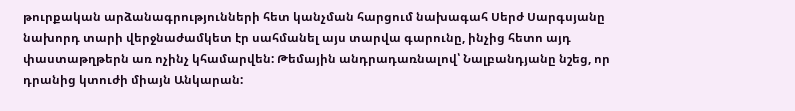թուրքական արձանագրությունների հետ կանչման հարցում նախագահ Սերժ Սարգսյանը նախորդ տարի վերջնաժամկետ էր սահմանել այս տարվա գարունը, ինչից հետո այդ փաստաթղթերն առ ոչինչ կհամարվեն: Թեմային անդրադառնալով՝ Նալբանդյանը նշեց, որ դրանից կտուժի միայն Անկարան: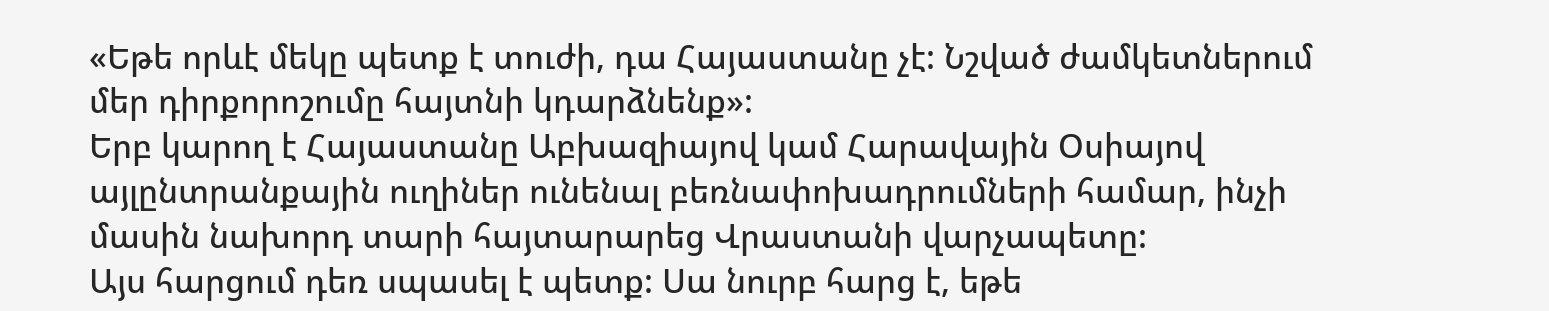«Եթե որևէ մեկը պետք է տուժի, դա Հայաստանը չէ: Նշված ժամկետներում մեր դիրքորոշումը հայտնի կդարձնենք»:
Երբ կարող է Հայաստանը Աբխազիայով կամ Հարավային Օսիայով այլընտրանքային ուղիներ ունենալ բեռնափոխադրումների համար, ինչի մասին նախորդ տարի հայտարարեց Վրաստանի վարչապետը:
Այս հարցում դեռ սպասել է պետք: Սա նուրբ հարց է, եթե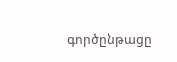գործընթացը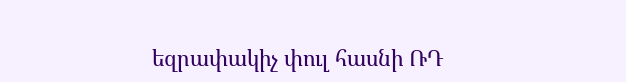եզրափակիչ փուլ հասնի ՌԴ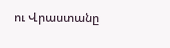ու Վրաստանը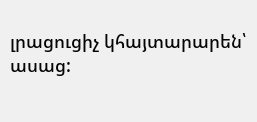լրացուցիչ կհայտարարեն՝ ասաց: